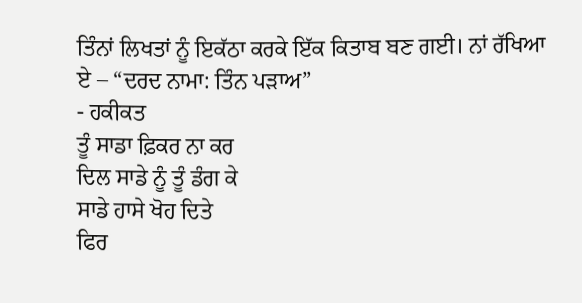ਤਿੰਨਾਂ ਲਿਖਤਾਂ ਨੂੰ ਇਕੱਠਾ ਕਰਕੇ ਇੱਕ ਕਿਤਾਬ ਬਣ ਗਈ। ਨਾਂ ਰੱਖਿਆ ਏ – “ਦਰਦ ਨਾਮਾ: ਤਿੰਨ ਪੜਾਅ”
- ਹਕੀਕਤ
ਤੂੰ ਸਾਡਾ ਫ਼ਿਕਰ ਨਾ ਕਰ
ਦਿਲ ਸਾਡੇ ਨੂੰ ਤੂੰ ਡੰਗ ਕੇ
ਸਾਡੇ ਹਾਸੇ ਖੋਹ ਦਿਤੇ
ਫਿਰ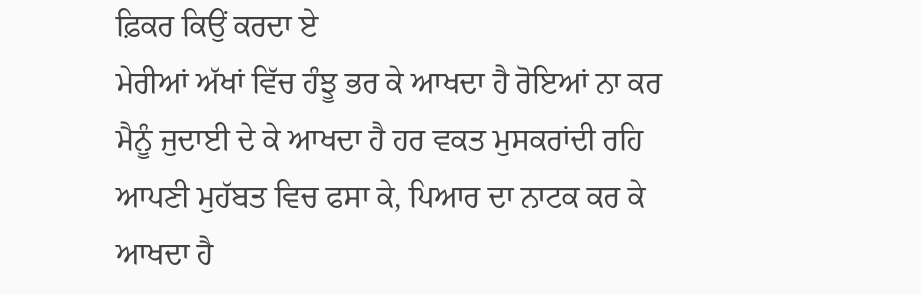ਫ਼ਿਕਰ ਕਿਉਂ ਕਰਦਾ ਏ
ਮੇਰੀਆਂ ਅੱਖਾਂ ਵਿੱਚ ਹੰਝੂ ਭਰ ਕੇ ਆਖਦਾ ਹੈ ਰੋਇਆਂ ਨਾ ਕਰ
ਮੈਨੂੰ ਜੁਦਾਈ ਦੇ ਕੇ ਆਖਦਾ ਹੈ ਹਰ ਵਕਤ ਮੁਸਕਰਾਂਦੀ ਰਹਿ
ਆਪਣੀ ਮੁਹੱਬਤ ਵਿਚ ਫਸਾ ਕੇ, ਪਿਆਰ ਦਾ ਨਾਟਕ ਕਰ ਕੇ
ਆਖਦਾ ਹੈ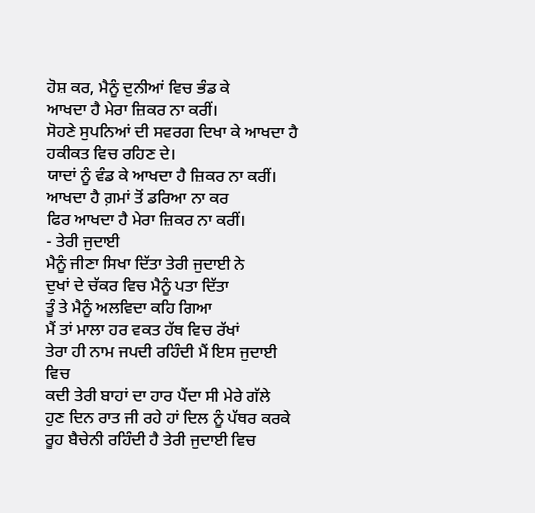ਹੋਸ਼ ਕਰ, ਮੈਨੂੰ ਦੁਨੀਆਂ ਵਿਚ ਭੰਡ ਕੇ
ਆਖਦਾ ਹੈ ਮੇਰਾ ਜ਼ਿਕਰ ਨਾ ਕਰੀਂ।
ਸੋਹਣੇ ਸੁਪਨਿਆਂ ਦੀ ਸਵਰਗ ਦਿਖਾ ਕੇ ਆਖਦਾ ਹੈ ਹਕੀਕਤ ਵਿਚ ਰਹਿਣ ਦੇ।
ਯਾਦਾਂ ਨੂੰ ਵੰਡ ਕੇ ਆਖਦਾ ਹੈ ਜ਼ਿਕਰ ਨਾ ਕਰੀਂ।
ਆਖਦਾ ਹੈ ਗ਼ਮਾਂ ਤੋਂ ਡਰਿਆ ਨਾ ਕਰ
ਫਿਰ ਆਖਦਾ ਹੈ ਮੇਰਾ ਜ਼ਿਕਰ ਨਾ ਕਰੀਂ।
- ਤੇਰੀ ਜੁਦਾਈ
ਮੈਨੂੰ ਜੀਣਾ ਸਿਖਾ ਦਿੱਤਾ ਤੇਰੀ ਜੁਦਾਈ ਨੇ
ਦੁਖਾਂ ਦੇ ਚੱਕਰ ਵਿਚ ਮੈਨੂੰ ਪਤਾ ਦਿੱਤਾ
ਤੂੰ ਤੇ ਮੈਨੂੰ ਅਲਵਿਦਾ ਕਹਿ ਗਿਆ
ਮੈਂ ਤਾਂ ਮਾਲਾ ਹਰ ਵਕਤ ਹੱਥ ਵਿਚ ਰੱਖਾਂ
ਤੇਰਾ ਹੀ ਨਾਮ ਜਪਦੀ ਰਹਿੰਦੀ ਮੈਂ ਇਸ ਜੁਦਾਈ ਵਿਚ
ਕਦੀ ਤੇਰੀ ਬਾਹਾਂ ਦਾ ਹਾਰ ਪੈਂਦਾ ਸੀ ਮੇਰੇ ਗੱਲੇ
ਹੁਣ ਦਿਨ ਰਾਤ ਜੀ ਰਹੇ ਹਾਂ ਦਿਲ ਨੂੰ ਪੱਥਰ ਕਰਕੇ
ਰੂਹ ਬੈਚੇਨੀ ਰਹਿੰਦੀ ਹੈ ਤੇਰੀ ਜੁਦਾਈ ਵਿਚ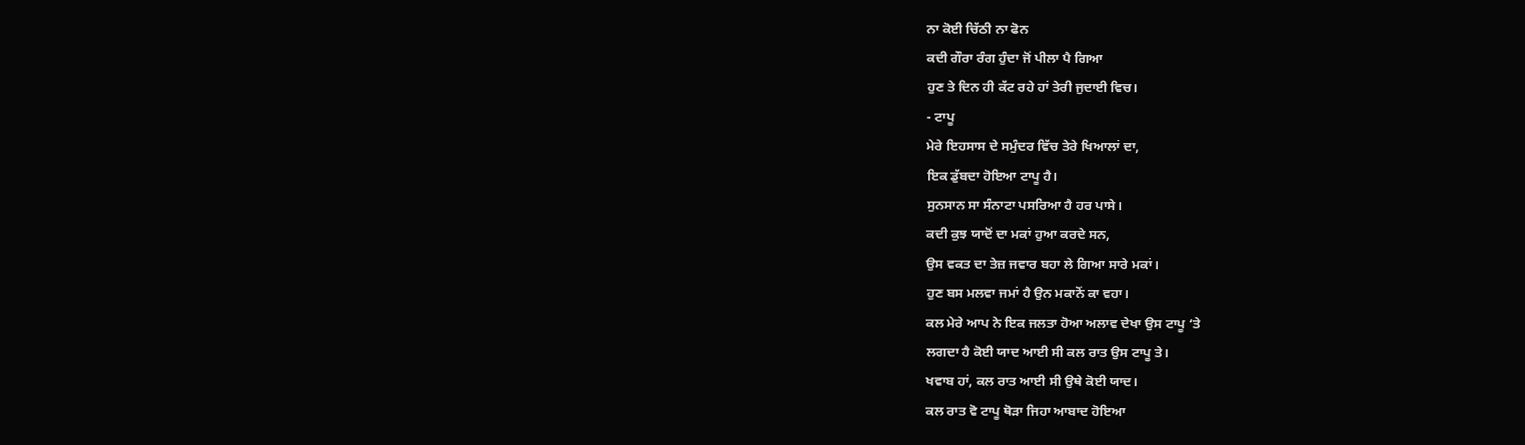ਨਾ ਕੋਈ ਚਿੱਠੀ ਨਾ ਫੋਨ
ਕਦੀ ਗੌਰਾ ਰੰਗ ਹੁੰਦਾ ਜੋਂ ਪੀਲਾ ਪੈ ਗਿਆ
ਹੁਣ ਤੇ ਦਿਨ ਹੀ ਕੱਟ ਰਹੇ ਹਾਂ ਤੇਰੀ ਜੁਦਾਈ ਵਿਚ।
- ਟਾਪੂ
ਮੇਰੇ ਇਹਸਾਸ ਦੇ ਸਮੁੰਦਰ ਵਿੱਚ ਤੇਰੇ ਖਿਆਲਾਂ ਦਾ,
ਇਕ ਡੁੱਬਦਾ ਹੋਇਆ ਟਾਪੂ ਹੈ।
ਸੁਨਸਾਨ ਸਾ ਸੰਨਾਟਾ ਪਸਰਿਆ ਹੈ ਹਰ ਪਾਸੇ।
ਕਦੀ ਕੁਝ ਯਾਦੋਂ ਦਾ ਮਕਾਂ ਹੁਆ ਕਰਦੇ ਸਨ,
ਉਸ ਵਕਤ ਦਾ ਤੇਜ਼ ਜਵਾਰ ਬਹਾ ਲੇ ਗਿਆ ਸਾਰੇ ਮਕਾਂ।
ਹੁਣ ਬਸ ਮਲਵਾ ਜਮਾਂ ਹੈ ਉਨ ਮਕਾਨੋਂ ਕਾ ਵਹਾ।
ਕਲ ਮੇਰੇ ਆਪ ਨੇ ਇਕ ਜਲਤਾ ਹੋਆ ਅਲਾਵ ਦੇਖਾ ਉਸ ਟਾਪੂ ‘ਤੇ
ਲਗਦਾ ਹੈ ਕੋਈ ਯਾਦ ਆਈ ਸੀ ਕਲ ਰਾਤ ਉਸ ਟਾਪੂ ਤੇ।
ਖਵਾਬ ਹਾਂ, ਕਲ ਰਾਤ ਆਈ ਸੀ ਉਥੇ ਕੋਈ ਯਾਦ।
ਕਲ ਰਾਤ ਵੋ ਟਾਪੂ ਥੋੜਾ ਜਿਹਾ ਆਬਾਦ ਹੋਇਆ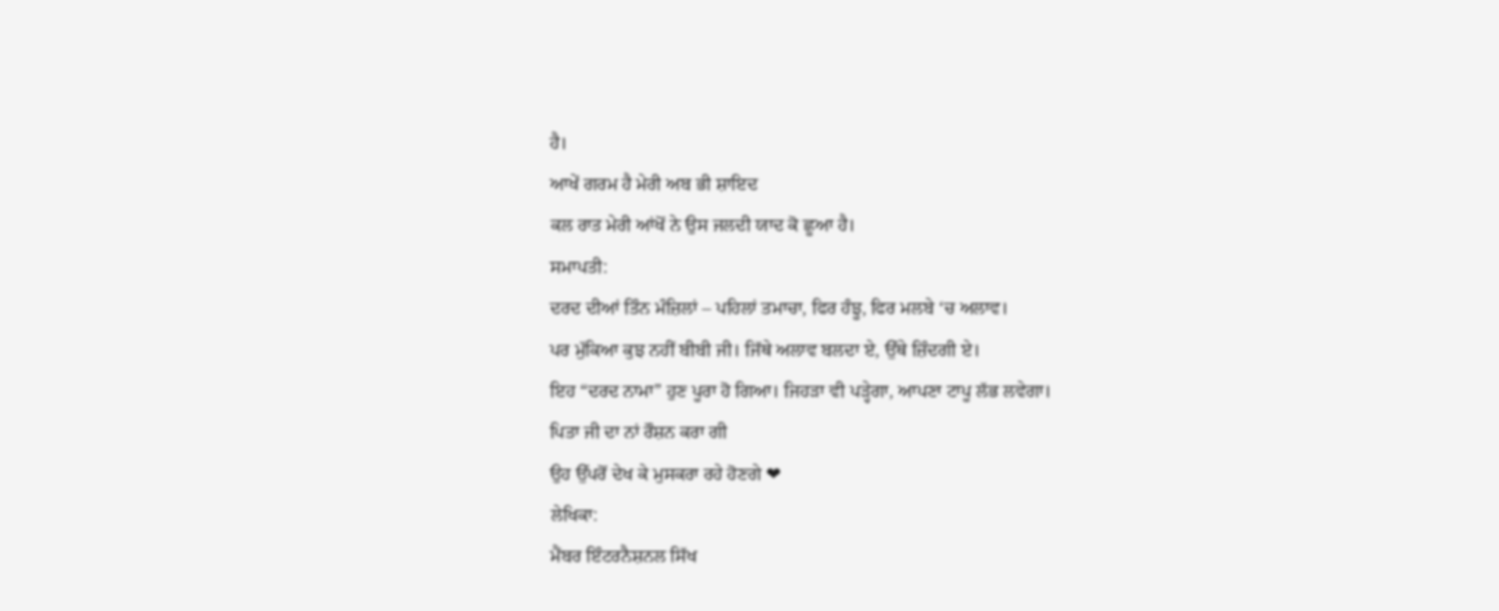ਹੈ।
ਆਖੇਂ ਗਰਮ ਹੈ ਮੇਰੀ ਅਬ ਭੀ ਸ਼ਾਇਦ
ਕਲ ਰਾਤ ਮੇਰੀ ਆਂਖੋਂ ਨੇ ਉਸ ਜਲਦੀ ਯਾਦ ਕੋ ਛੂਆ ਹੈ।
ਸਮਾਪਤੀ:
ਦਰਦ ਦੀਆਂ ਤਿੰਨ ਮੰਜ਼ਿਲਾਂ – ਪਹਿਲਾਂ ਤਮਾਚਾ, ਫਿਰ ਹੰਝੂ, ਫਿਰ ਮਲਬੇ ‘ਚ ਅਲਾਵ।
ਪਰ ਮੁੱਕਿਆ ਕੁਝ ਨਹੀਂ ਬੀਬੀ ਜੀ। ਜਿੱਥੇ ਅਲਾਵ ਬਲਦਾ ਏ, ਉੱਥੇ ਜ਼ਿੰਦਗੀ ਏ।
ਇਹ “ਦਰਦ ਨਾਮਾ” ਹੁਣ ਪੂਰਾ ਹੋ ਗਿਆ। ਜਿਹੜਾ ਵੀ ਪੜ੍ਹੇਗਾ, ਆਪਣਾ ਟਾਪੂ ਲੱਭ ਲਵੇਗਾ।
ਪਿਤਾ ਜੀ ਦਾ ਨਾਂ ਰੌਸ਼ਨ ਕਰਾ ਗੀ
ਉਹ ਉੱਪਰੋਂ ਦੇਖ ਕੇ ਮੁਸਕਰਾ ਰਹੇ ਹੋਣਗੇ ❤
ਲੇਖਿਕਾ:
ਮੈਂਬਰ ਇੰਟਰਨੈਸ਼ਨਲ ਸਿੱਖ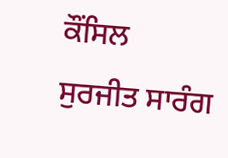ਕੌਂਸਿਲ
ਸੁਰਜੀਤ ਸਾਰੰਗ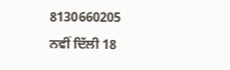8130660205
ਨਵੀਂ ਦਿੱਲੀ 18